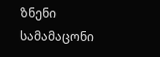ზნენი სამამაცონი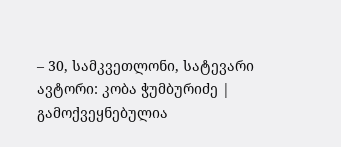– 30, სამკვეთლონი, სატევარი
ავტორი: კობა ჭუმბურიძე | გამოქვეყნებულია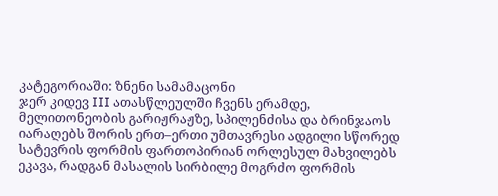კატეგორიაში: ზნენი სამამაცონი
ჯერ კიდევ III ათასწლეულში ჩვენს ერამდე, მელითონეობის გარიჟრაჟზე, სპილენძისა და ბრინჯაოს იარაღებს შორის ერთ–ერთი უმთავრესი ადგილი სწორედ სატევრის ფორმის ფართოპირიან ორლესულ მახვილებს ეკავა, რადგან მასალის სირბილე მოგრძო ფორმის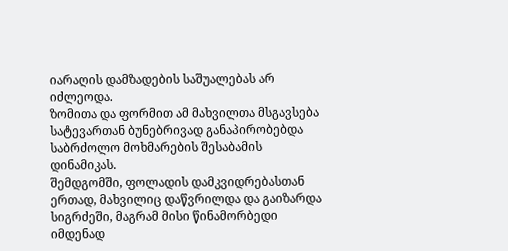იარაღის დამზადების საშუალებას არ იძლეოდა.
ზომითა და ფორმით ამ მახვილთა მსგავსება სატევართან ბუნებრივად განაპირობებდა საბრძოლო მოხმარების შესაბამის დინამიკას.
შემდგომში, ფოლადის დამკვიდრებასთან ერთად, მახვილიც დაწვრილდა და გაიზარდა სიგრძეში, მაგრამ მისი წინამორბედი იმდენად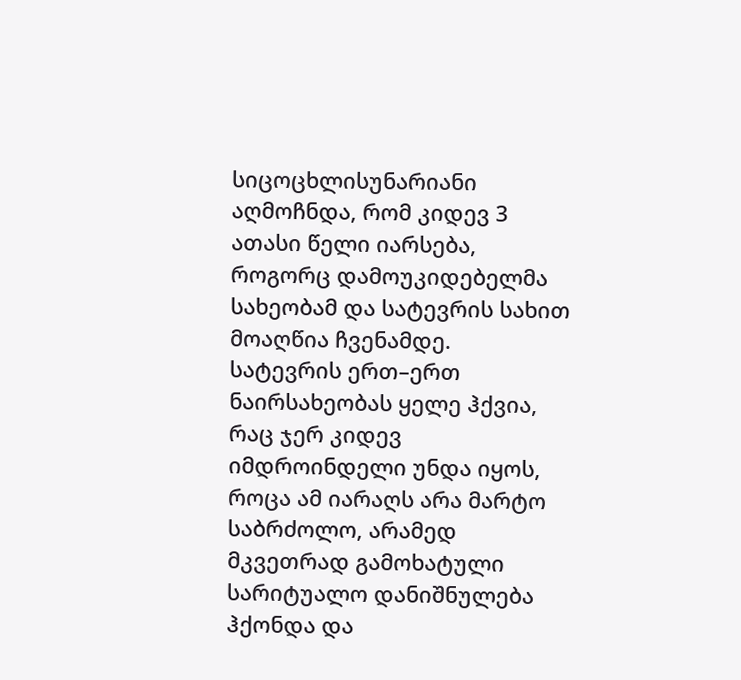სიცოცხლისუნარიანი აღმოჩნდა, რომ კიდევ 3 ათასი წელი იარსება, როგორც დამოუკიდებელმა სახეობამ და სატევრის სახით მოაღწია ჩვენამდე.
სატევრის ერთ–ერთ ნაირსახეობას ყელე ჰქვია, რაც ჯერ კიდევ იმდროინდელი უნდა იყოს, როცა ამ იარაღს არა მარტო საბრძოლო, არამედ მკვეთრად გამოხატული სარიტუალო დანიშნულება ჰქონდა და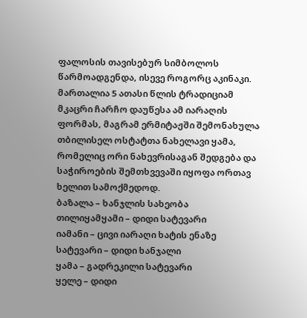ფალოსის თავისებურ სიმბოლოს წარმოადგენდა, ისევე როგორც აკინაკი.
მართალია 5 ათასი წლის ტრადიციამ მკაცრი ჩარჩო დაუწესა ამ იარაღის ფორმას, მაგრამ ერმიტაჟში შემონახულა თბილისელ ოსტატთა ნახელავი ყამა, რომელიც ორი ნახევრისაგან შედგება და საჭიროების შემთხვევაში იყოფა ორთავ ხელით სამოქმედოდ.
ბაზალა – ხანჯლის სახეობა
თილიყამყამი – დიდი სატევარი
იამანი – ცივი იარაღი ხატის ენაზე
სატევარი – დიდი ხანჯალი
ყამა – გადრეკილი სატევარი
ყელე – დიდი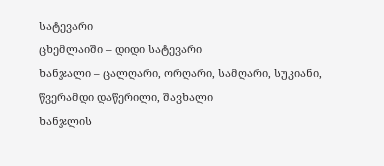სატევარი
ცხემლაიში – დიდი სატევარი
ხანჯალი – ცალღარი, ორღარი, სამღარი, სუკიანი, წვერამდი დაწერილი, შავხალი
ხანჯლის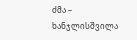ძმა –
ხანჯლისშვილა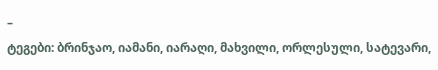–
ტეგები: ბრინჯაო, იამანი, იარაღი, მახვილი, ორლესული, სატევარი,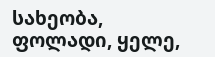სახეობა, ფოლადი, ყელე,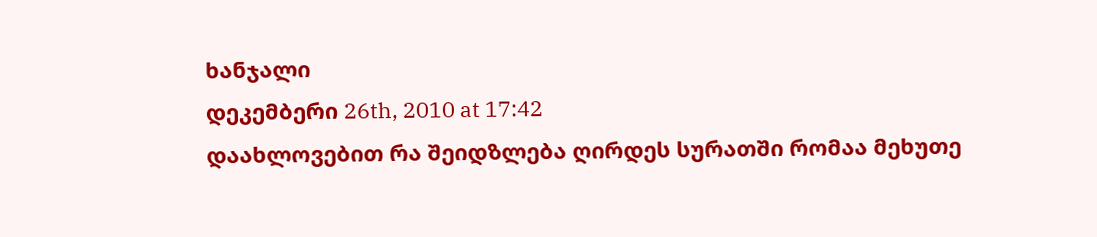ხანჯალი
დეკემბერი 26th, 2010 at 17:42
დაახლოვებით რა შეიდზლება ღირდეს სურათში რომაა მეხუთე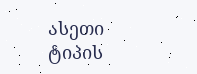ასეთი ტიპის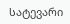სატევარი